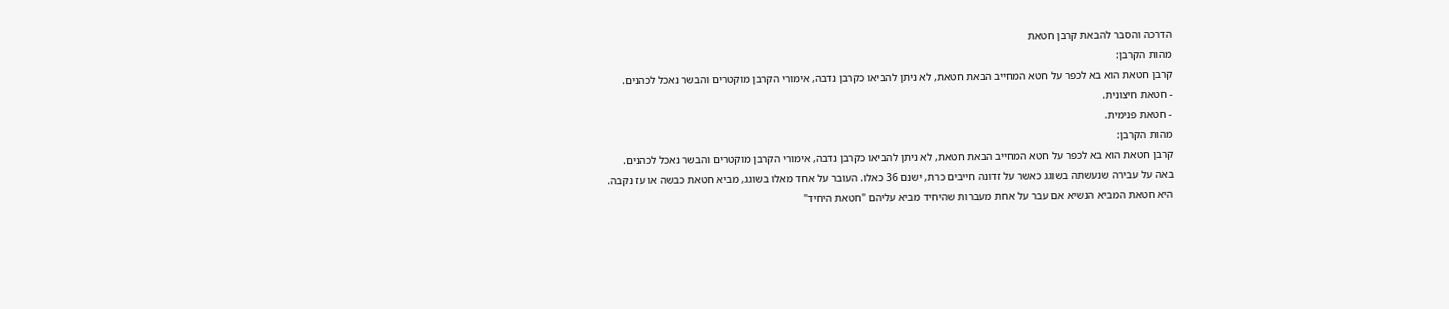הדרכה והסבר להבאת קרבן חטאת
מהות הקרבן:
קרבן חטאת הוא בא לכפר על חטא המחייב הבאת חטאת, לא ניתן להביאו כקרבן נדבה, אימורי הקרבן מוקטרים והבשר נאכל לכהנים.
- חטאת חיצונית.
- חטאת פנימית.
מהות הקרבן:
קרבן חטאת הוא בא לכפר על חטא המחייב הבאת חטאת, לא ניתן להביאו כקרבן נדבה, אימורי הקרבן מוקטרים והבשר נאכל לכהנים.
באה על עבירה שנעשתה בשוגג כאשר על זדונה חייבים כרת, ישנם 36 כאלו. העובר על אחד מאלו בשוגג, מביא חטאת כבשה או עז נקבה.
היא חטאת המביא הנשיא אם עבר על אחת מעברות שהיחיד מביא עליהם "חטאת היחיד"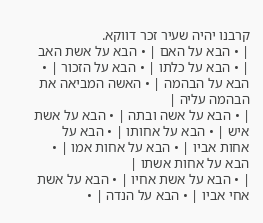קרבנו יהיה שעיר זכר דווקא.
| • הבא על האם | • הבא על אשת האב | • הבא על כלתו | • הבא על הזכור | • הבא על הבהמה | • האשה המביאה את הבהמה עליה |
| • הבא על אשה ובתה | • הבא על אשת איש | • הבא על אחותו | • הבא על אחות אביו | • הבא על אחות אמו | • הבא על אחות אשתו |
| • הבא על אשת אחיו | • הבא על אשת אחי אביו | • הבא על הנדה | •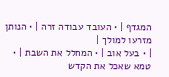המגדף | • העובד עבודה זרה | • הנותן מזרעו למולך |
| • בעל אוב | • המחלל את השבת | • טמא שאכל את הקדש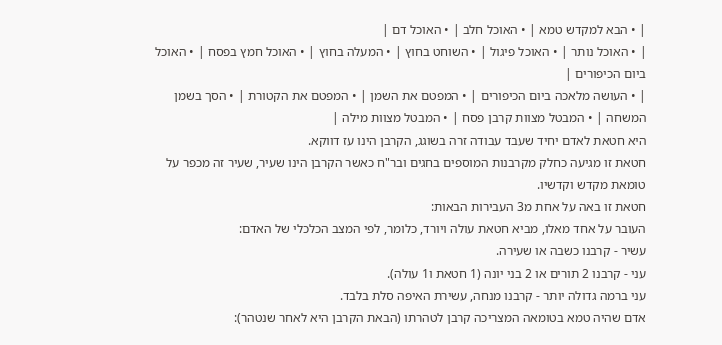| • הבא למקדש טמא | • האוכל חלב | • האוכל דם |
| • האוכל נותר | • האוכל פיגול | • השוחט בחוץ | • המעלה בחוץ | • האוכל חמץ בפסח | • האוכל ביום הכיפורים |
| • העושה מלאכה ביום הכיפורים | • המפטם את השמן | • המפטם את הקטורת | • הסך בשמן המשחה | • המבטל מצוות קרבן פסח | • המבטל מצוות מילה |
היא חטאת לאדם יחיד שעבד עבודה זרה בשוגג, הקרבן הינו עז דווקא.
חטאת זו מגיעה כחלק מקרבנות המוספים בחגים ובר"ח כאשר הקרבן הינו שעיר, שעיר זה מכפר על טומאת מקדש וקדשיו.
חטאת זו באה על אחת מ3 העבירות הבאות:
העובר על אחד מאלו, מביא חטאת עולה ויורד, כלומר, לפי המצב הכלכלי של האדם:
עשיר - קרבנו כשבה או שעירה.
עני - קרבנו 2 תורים או 2 בני יונה (1 חטאת ו1 עולה).
עני ברמה גדולה יותר - קרבנו מנחה, עשירת האיפה סלת בלבד.
אדם שהיה טמא בטומאה המצריכה קרבן לטהרתו (הבאת הקרבן היא לאחר שנטהר):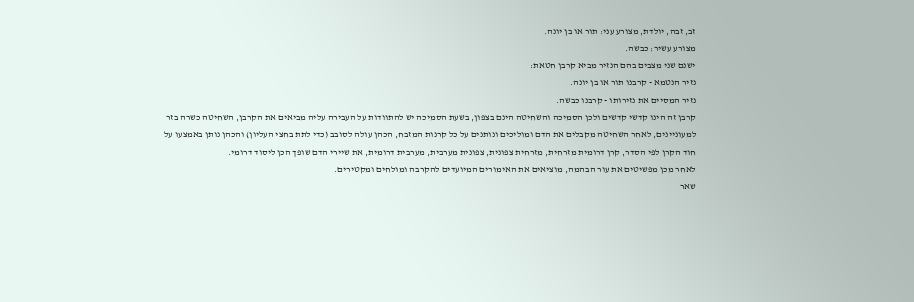זב, זבה, יולדת, מצורע עני: תור או בן יונה.
מצורע עשיר: כבשה.
ישנם שני מצבים בהם הנזיר מביא קרבן חטאת:
נזיר הנטמא - קרבנו תור או בן יונה.
נזיר המסיים את נזירותו - קרבנו כבשה.
קרבן זה הינו קדשי קדשים ולכן הסמיכה והשחיטה הינם בצפון, בשעת הסמיכה יש להתוודות על העבירה עליה מביאים את הקרבן, השחיטה כשרה בזר למעוניינים, לאחר השחיטה מקבלים את הדם ומוליכים ונותנים על כל קרנות המזבח, הכהן עולה לסובב (כדי לתת בחצי העליון) והכהן נותן באמצעו על חוד הקרן לפי הסדר, קרן דרומית מזרחית, מזרחית צפונית, צפונית מערבית, מערבית דרומית, את שיירי הדם שופך הכן ליסוד דרומי.
לאחר מכן מפשיטים את עור הבהמה, מוציאים את האימורים המיועדים להקרבה ומולחים ומקטירים.
שאר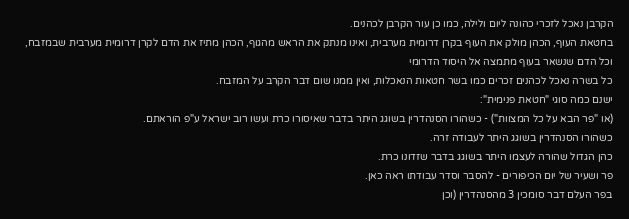הקרבן נאכל לזכרי כהונה ליום ולילה, כמו כן עור הקרבן לכהנים.
בחטאת העוף, הכהן מולק את העוף בקרן דרומית מערבית, ואינו מנתק את הראש מהגוף, הכהן מתיז את הדם לקרן דרומית מערבית שבמזבח, וכל הדם שנשאר בעוף מתמצה אל היסוד הדרומי
כל בשרה נאכל לכהנים זכרים כמו בשר חטאות הנאכלות, ואין ממנו שום דבר הקרב על המזבח.
ישנם כמה סוגי "חטאת פנימית":
(או "פר הבא על כל המצוות") - כשהורו הסנהדרין בשוגג היתר בדבר שאיסורו כרת ועשו רוב ישראל ע"פ הוראתם.
כשהורו הסנהדרין בשוגג היתר לעבודה זרה.
כהן הגדול שהורה לעצמו היתר בשוגג בדבר שזדונו כרת.
פר ושעיר של יום הכיפורים - להסבר וסדר עבודתו ראה כאן.
בפר העלם דבר סומכין 3 מהסנהדרין (וכן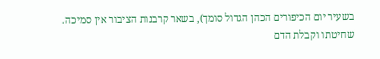בשעיר יום הכיפורים הכהן הגדול סומך), בשאר קרבנות הציבור אין סמיכה.
שחיטתו וקבלת הדם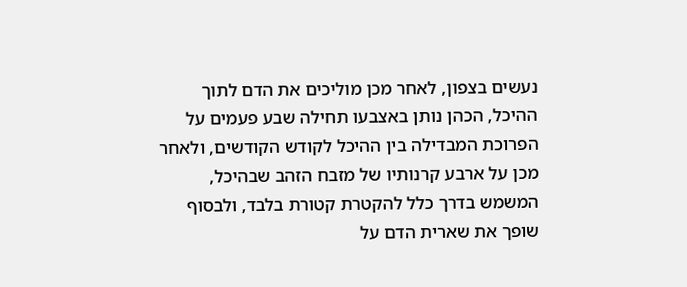נעשים בצפון, לאחר מכן מוליכים את הדם לתוך ההיכל, הכהן נותן באצבעו תחילה שבע פעמים על הפרוכת המבדילה בין ההיכל לקודש הקודשים, ולאחר מכן על ארבע קרנותיו של מזבח הזהב שבהיכל, המשמש בדרך כלל להקטרת קטורת בלבד, ולבסוף שופך את שארית הדם על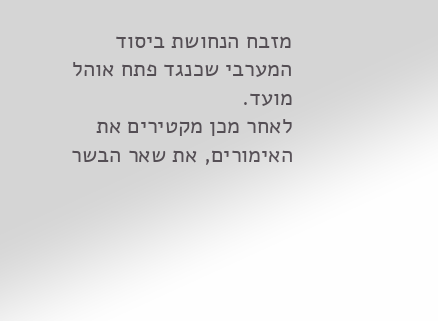מזבח הנחושת ביסוד המערבי שכנגד פתח אוהל מועד.
לאחר מכן מקטירים את האימורים, את שאר הבשר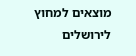מוצאים למחוץ לירושלים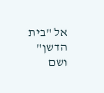אל "בית הדשן" ושם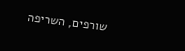שורפים, השריפה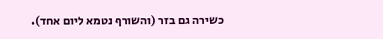כשירה גם בזר (והשורף נטמא ליום אחד).